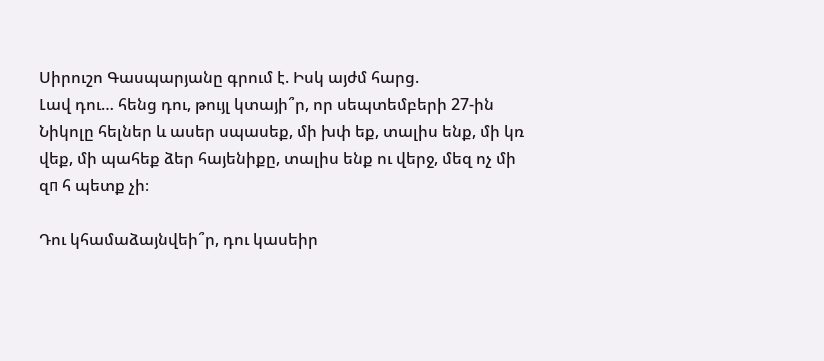Սիրուշո Գասպարյանը գրում է. Իսկ այժմ հարց.
Լավ դու… հենց դու, թույլ կտայի՞ր, որ սեպտեմբերի 27-ին Նիկոլը հելներ և ասեր սպասեք, մի խփ եք, տալիս ենք, մի կռ վեք, մի պահեք ձեր հայենիքը, տալիս ենք ու վերջ, մեզ ոչ մի զп հ պետք չի։

Դու կհամաձայնվեի՞ր, դու կասեիր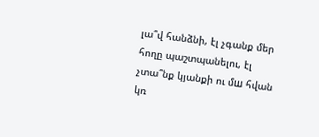լա՞վ հանձնի, էլ չգանք մեր հողը պաշտպանելու, էլ չտա՞նք կյանքի ու մш հվան կռ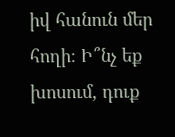իվ հանուն մեր հողի։ Ի՞նչ եք խոսում, դուք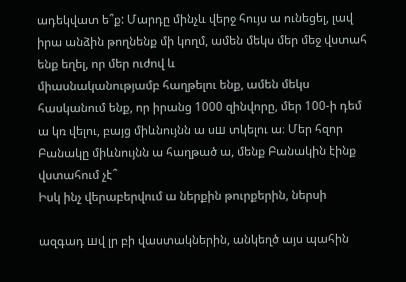ադեկվատ ե՞ք: Մարդը մինչև վերջ հույս ա ունեցել, լավ իրա անձին թողնենք մի կողմ, ամեն մեկս մեր մեջ վստահ ենք եղել, որ մեր ուժով և
միասնականությամբ հաղթելու ենք, ամեն մեկս հասկանում ենք, որ իրանց 1000 զինվորը, մեր 100-ի դեմ ա կռ վելու, բայց միևնույնն ա սш տկելու ա։ Մեր հզոր Բանակը միևնույնն ա հաղթած ա, մենք Բանակին էինք վստահում չէ՞
Իսկ ինչ վերաբերվում ա ներքին թուրքերին, ներսի

ազգադ шվ լր բի վաստակներին, անկեղծ այս պահին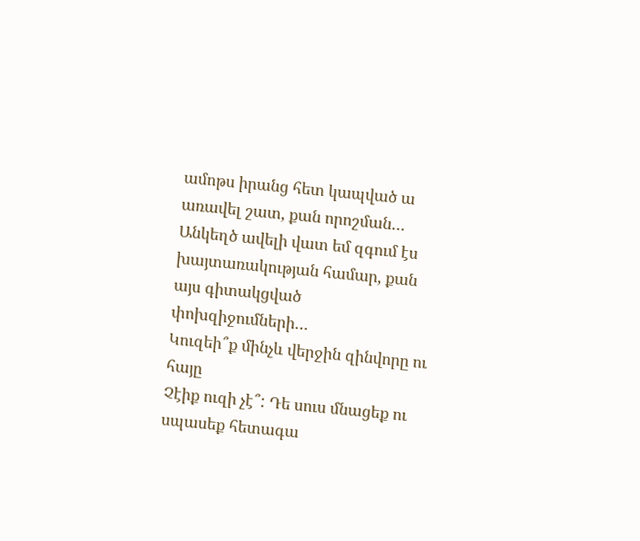ամոթս իրանց հետ կապված ա առավել շատ, քան որոշման… Անկեղծ ավելի վատ եմ զգում էս խայտառակության համար, քան այս գիտակցված փոխզիջումների…
Կուզեի՞ք մինչև վերջին զինվորը ու հայը
Չէիք ուզի չէ՞: Դե սուս մնացեք ու սպասեք հետագա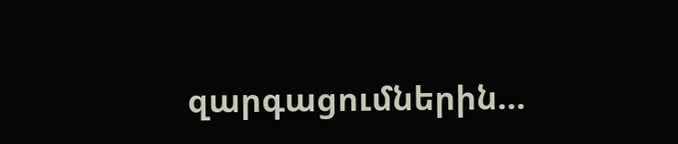զարգացումներին…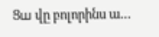Ցш վը բոլորինս ա…